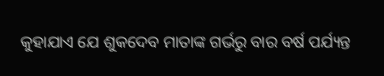କୁହାଯାଏ ଯେ ଶୁକଦେବ ମାତାଙ୍କ ଗର୍ଭରୁ ବାର ବର୍ଷ ପର୍ଯ୍ୟନ୍ତ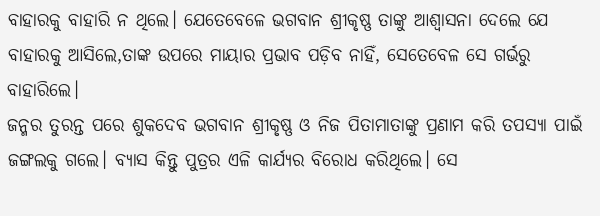ବାହାରକୁ ବାହାରି ନ ଥିଲେ। ଯେତେବେଳେ ଭଗବାନ ଶ୍ରୀକୃଷ୍ଣ ତାଙ୍କୁ ଆଶ୍ୱାସନା ଦେଲେ ଯେ ବାହାରକୁ ଆସିଲେ,ତାଙ୍କ ଉପରେ ମାୟାର ପ୍ରଭାବ ପଡ଼ିବ ନାହିଁ, ସେତେବେଳ ସେ ଗର୍ଭରୁ ବାହାରିଲେ।
ଜନ୍ମର ତୁରନ୍ତ ପରେ ଶୁକଦେବ ଭଗବାନ ଶ୍ରୀକୃଷ୍ଣ ଓ ନିଜ ପିତାମାତାଙ୍କୁ ପ୍ରଣାମ କରି ତପସ୍ୟା ପାଇଁ ଜଙ୍ଗଲକୁ ଗଲେ। ବ୍ୟାସ କିନ୍ତୁ ପୁତ୍ରର ଏଳି କାର୍ଯ୍ୟର ବିରୋଧ କରିଥିଲେ। ସେ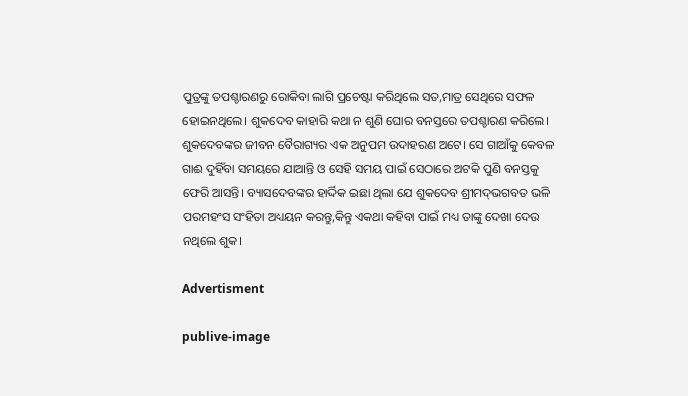ପୁତ୍ରଙ୍କୁ ତପଶ୍ଚାରଣରୁ ରୋକିବା ଲାଗି ପ୍ରଚେଷ୍ଟା କରିଥିଲେ ସତ,ମାତ୍ର ସେଥିରେ ସଫଳ ହୋଇନଥିଲେ। ଶୁକଦେବ କାହାରି କଥା ନ ଶୁଣି ଘୋର ବନସ୍ତରେ ତପଶ୍ଚାରଣ କରିଲେ।
ଶୁକଦେବଙ୍କର ଜୀବନ ବୈରାଗ୍ୟର ଏକ ଅନୁପମ ଉଦାହରଣ ଅଟେ। ସେ ଗାଆଁକୁ କେବଳ ଗାଈ ଦୁହିଁବା ସମୟରେ ଯାଆନ୍ତି ଓ ସେହି ସମୟ ପାଇଁ ସେଠାରେ ଅଟକି ପୁଣି ବନସ୍ତକୁ ଫେରି ଆସନ୍ତି। ବ୍ୟାସଦେବଙ୍କର ହାର୍ଦ୍ଦିକ ଇଛା ଥିଲା ଯେ ଶୁକଦେବ ଶ୍ରୀମଦ୍‌ଭଗବତ ଭଳି ପରମହଂସ ସଂହିତା ଅଧ୍ୟୟନ କରନ୍ତୁ,କିନ୍ତୁ ଏକଥା କହିବା ପାଇଁ ମଧ୍ୟ ତାଙ୍କୁ ଦେଖା ଦେଉ ନଥିଲେ ଶୁକ।

Advertisment

publive-image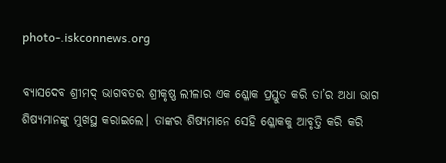photo-.iskconnews.org

ବ୍ୟାସଦେବ ଶ୍ରୀମଦ୍‌ ଭାଗବତର ଶ୍ରୀକୃଷ୍ଣ ଲୀଳାର ଏକ ଶ୍ଳୋକ ପ୍ରସ୍ତୁତ କରି ତା’ର ଅଧା ଭାଗ ଶିଷ୍ୟମାନଙ୍କୁ ମୁଖସ୍ଥ କରାଇଲେ। ତାଙ୍କର ଶିଷ୍ୟମାନେ ସେହି ଶ୍ଳୋକକୁ ଆବୃତ୍ତି କରି କରି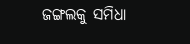ଜଙ୍ଗଲକୁ ସମିଧା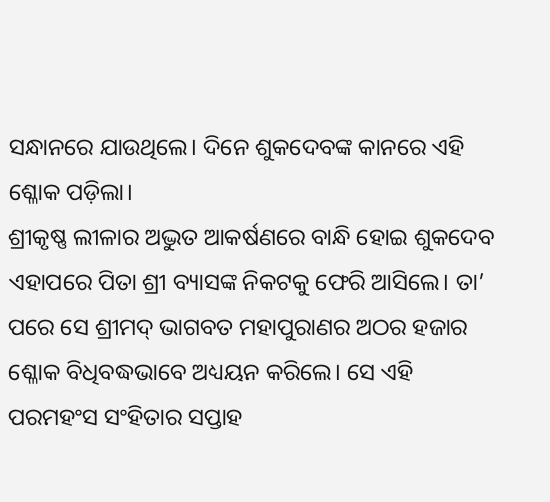ସନ୍ଧାନରେ ଯାଉଥିଲେ। ଦିନେ ଶୁକଦେବଙ୍କ କାନରେ ଏହି ଶ୍ଳୋକ ପଡ଼ିଲା।
ଶ୍ରୀକୃଷ୍ଣ ଲୀଳାର ଅଦ୍ଭୁତ ଆକର୍ଷଣରେ ବାନ୍ଧି ହୋଇ ଶୁକଦେବ ଏହାପରେ ପିତା ଶ୍ରୀ ବ୍ୟାସଙ୍କ ନିକଟକୁ ଫେରି ଆସିଲେ। ତା’ ପରେ ସେ ଶ୍ରୀମଦ୍‌ ଭାଗବତ ମହାପୁରାଣର ଅଠର ହଜାର ଶ୍ଳୋକ ବିଧିବଦ୍ଧଭାବେ ଅଧ୍ୟୟନ କରିଲେ। ସେ ଏହି ପରମହଂସ ସଂହିତାର ସପ୍ତାହ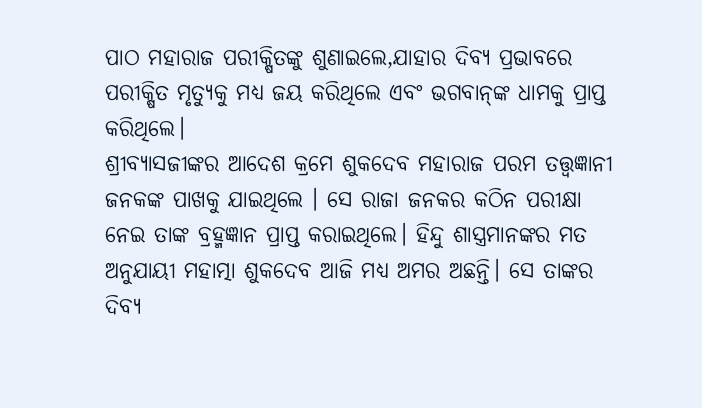ପାଠ ମହାରାଜ ପରୀକ୍ଷିତଙ୍କୁ ଶୁଣାଇଲେ,ଯାହାର ଦିବ୍ୟ ପ୍ରଭାବରେ ପରୀକ୍ଷିତ ମୃତ୍ୟୁକୁ ମଧ୍ୟ ଜୟ କରିଥିଲେ ଏବଂ ଭଗବାନ୍‌ଙ୍କ ଧାମକୁ ପ୍ରାପ୍ତ କରିଥିଲେ।
ଶ୍ରୀବ୍ୟାସଜୀଙ୍କର ଆଦେଶ କ୍ରମେ ଶୁକଦେବ ମହାରାଜ ପରମ ତତ୍ତ୍ୱଜ୍ଞାନୀ ଜନକଙ୍କ ପାଖକୁ ଯାଇଥିଲେ । ସେ ରାଜା ଜନକର କଠିନ ପରୀକ୍ଷା ନେଇ ତାଙ୍କ ବ୍ରହ୍ମଜ୍ଞାନ ପ୍ରାପ୍ତ କରାଇଥିଲେ। ହିନ୍ଦୁ ଶାସ୍ତ୍ରମାନଙ୍କର ମତ ଅନୁଯାୟୀ ମହାତ୍ମା ଶୁକଦେବ ଆଜି ମଧ୍ୟ ଅମର ଅଛନ୍ତି। ସେ ତାଙ୍କର ଦିବ୍ୟ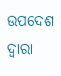ଉପଦେଶ ଦ୍ୱାରା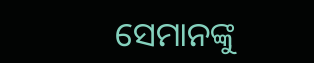ସେମାନଙ୍କୁ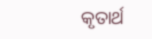କୃତାର୍ଥ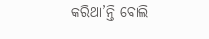କରିଥା’ନ୍ତି ବୋଲି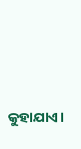କୁହାଯାଏ।